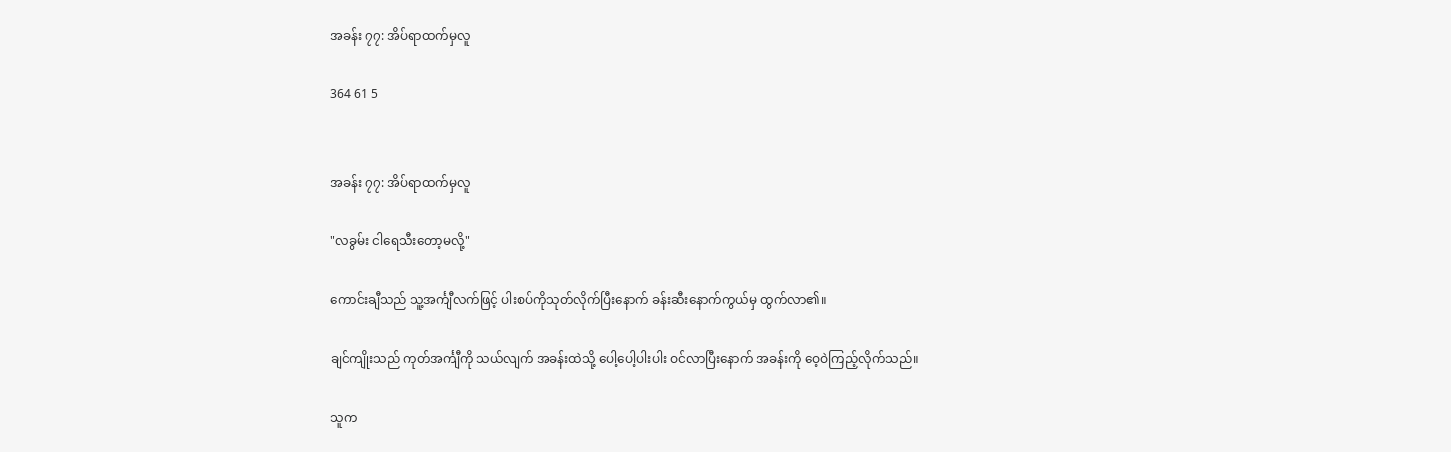အခန်း ၇၇: အိပ်ရာထက်မှလူ

364 61 5


အခန်း ၇၇: အိပ်ရာထက်မှလူ

"လခွမ်း ငါရေသီးတော့မလို့"

ကောင်းချီသည် သူ့အင်္ကျီလက်ဖြင့် ပါးစပ်ကိုသုတ်လိုက်ပြီးနောက် ခန်းဆီးနောက်ကွယ်မှ ထွက်လာ၏။

ချင်ကျိုးသည် ကုတ်အင်္ကျီကို သယ်လျက် အခန်းထဲသို့ ပေါ့ပေါ့ပါးပါး ဝင်လာပြီးနောက် အခန်းကို ဝေ့ဝဲကြည့်လိုက်သည်။

သူက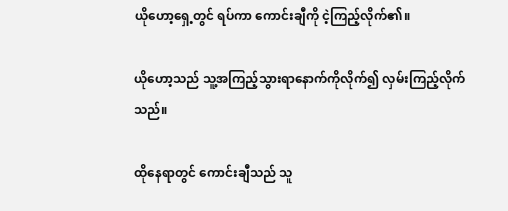ယိုဟော့ရှေ့တွင် ရပ်ကာ ကောင်းချီကို ငဲ့ကြည့်လိုက်၏။

ယိုဟော့သည် သူ့အကြည့်သွားရာနောက်ကိုလိုက်၍ လှမ်းကြည့်လိုက်သည်။

ထိုနေရာတွင် ကောင်းချီသည် သူ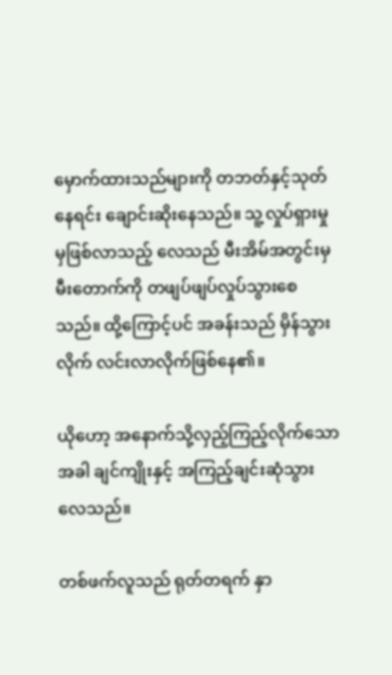မှောက်ထားသည်များကို တဘတ်နှင့်သုတ်နေရင်း ချောင်းဆိုးနေသည်။ သူ့လှုပ်ရှားမှုမှဖြစ်လာသည့် လေသည် မီးအိမ်အတွင်းမှ မီးတောက်ကို တဖျပ်ဖျပ်လှုပ်သွားစေသည်။ ထို့ကြောင့်ပင် အခန်းသည် မှိန်သွားလိုက် လင်းလာလိုက်ဖြစ်နေ၏။

ယိုဟော့ အနောက်သို့လှည့်ကြည့်လိုက်သောအခါ ချင်ကျိုးနှင့် အကြည့်ချင်းဆုံသွားလေသည်။

တစ်ဖက်လူသည် ရုတ်တရက် နှာ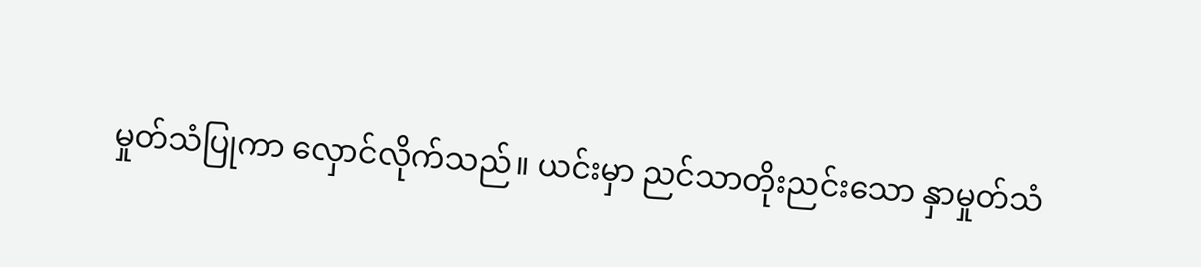မှုတ်သံပြုကာ လှောင်လိုက်သည်။ ယင်းမှာ ညင်သာတိုးညင်းသော နှာမှုတ်သံ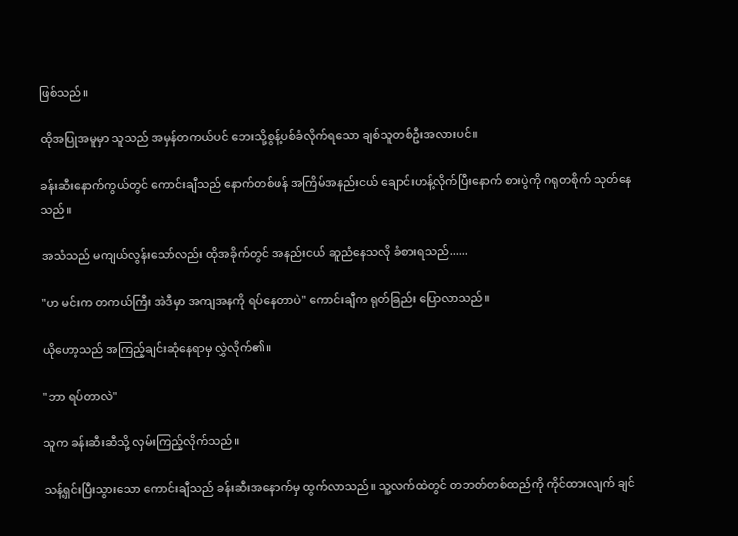ဖြစ်သည်။

ထိုအပြုအမူမှာ သူသည် အမှန်တကယ်ပင် ဘေးသို့စွန့်ပစ်ခံလိုက်ရသော ချစ်သူတစ်ဦးအလားပင်။

ခန်းဆီးနောက်ကွယ်တွင် ကောင်းချီသည် နောက်တစ်ဖန် အကြိမ်အနည်းငယ် ချောင်းဟန့်လိုက်ပြီးနောက် စားပွဲကို ဂရုတစိုက် သုတ်နေသည်။

အသံသည် မကျယ်လွန်းသော်လည်း ထိုအခိုက်တွင် အနည်းငယ် ဆူညံနေသလို ခံစားရသည်......

"ဟ မင်းက တကယ်ကြီး အဲဒီမှာ အကျအနကို ရပ်နေတာပဲ" ကောင်းချီက ရုတ်ခြည်း ပြောလာသည်။

ယိုဟော့သည် အကြည့်ချင်းဆုံနေရာမှ လွှဲလိုက်၏။

"ဘာ ရပ်တာလဲ"

သူက ခန်းဆီးဆီသို့ လှမ်းကြည့်လိုက်သည်။

သန့်ရှင်းပြီးသွားသော ကောင်းချီသည် ခန်းဆီးအနောက်မှ ထွက်လာသည်။ သူ့လက်ထဲတွင် တဘတ်တစ်ထည်ကို ကိုင်ထားလျက် ချင်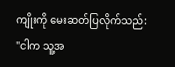ကျိုးကို မေးဆတ်ပြလိုက်သည်: "ငါက သူ့အ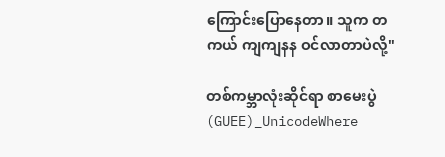ကြောင်းပြောနေတာ။ သူက တကယ် ကျကျနန ဝင်လာတာပဲလို့"

တစ်ကမ္ဘာလုံးဆိုင်ရာ စာမေးပွဲ (GUEE)_UnicodeWhere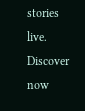stories live. Discover now